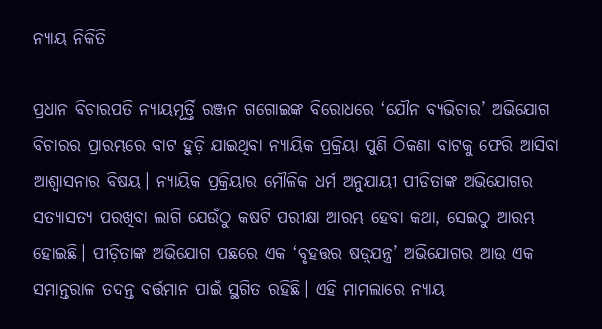ନ୍ୟାୟ ନିକିତି

ପ୍ରଧାନ ବିଚାରପତି ନ୍ୟାୟମୂର୍ତ୍ତି ରଞ୍ଜନ ଗଗୋଇଙ୍କ ବିରୋଧରେ ‘ଯୌନ ବ୍ୟଭିଚାର’ ଅଭିଯୋଗ ବିଚାରର ପ୍ରାରମ୍ଭରେ ବାଟ ହୁଡ଼ି ଯାଇଥିବା ନ୍ୟାୟିକ ପ୍ରକ୍ରିୟା ପୁଣି ଠିକଣା ବାଟକୁ ଫେରି ଆସିବା ଆଶ୍ବାସନାର ବିଷୟ। ନ୍ୟାୟିକ ପ୍ରକ୍ରିୟାର ମୌଳିକ ଧର୍ମ ଅନୁଯାୟୀ ପୀଡିତାଙ୍କ ଅଭିଯୋଗର ସତ୍ୟାସତ୍ୟ ପରଖିବା ଲାଗି ଯେଉଁଠୁ କଷଟି ପରୀକ୍ଷା ଆରମ୍ଭ ହେବା କଥା, ସେଇଠୁ ଆରମ୍ଭ ହୋଇଛି। ପୀଡ଼ିତାଙ୍କ ଅଭିଯୋଗ ପଛରେ ଏକ ‘ବୃହତ୍ତର ଷଡ଼୍‌ଯନ୍ତ୍ର’ ଅଭିଯୋଗର ଆଉ ଏକ ସମାନ୍ତରାଳ ତଦନ୍ତ ବର୍ତ୍ତମାନ ପାଇଁ ସ୍ଥଗିତ ରହିଛି। ଏହି ମାମଲାରେ ନ୍ୟାୟ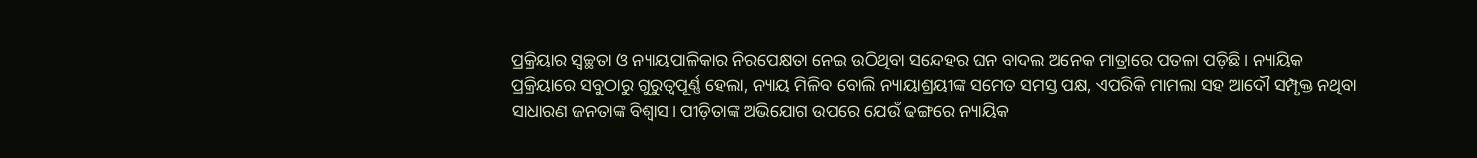ପ୍ରକ୍ରିୟାର ସ୍ବଚ୍ଛତା ଓ ନ୍ୟାୟପାଳିକାର ନିରପେକ୍ଷତା ନେଇ ଉଠିଥିବା ସନ୍ଦେହର ଘନ ବାଦଲ ଅନେକ ମାତ୍ରାରେ ପତଳା ପଡ଼ିଛି। ନ୍ୟାୟିକ ପ୍ରକ୍ରିୟାରେ ସବୁଠାରୁ ଗୁରୁତ୍ବପୂର୍ଣ୍ଣ ହେଲା, ନ୍ୟାୟ ମିଳିବ ବୋଲି ନ୍ୟାୟାଶ୍ରୟୀଙ୍କ ସମେତ ସମସ୍ତ ପକ୍ଷ, ଏପରିକି ମାମଲା ସହ ଆଦୌ ସମ୍ପୃକ୍ତ ନଥିବା ସାଧାରଣ ଜନତାଙ୍କ ବିଶ୍ବାସ। ପୀଡ଼ିତାଙ୍କ ଅଭିଯୋଗ ଉପରେ ଯେଉଁ ଢଙ୍ଗରେ ନ୍ୟାୟିକ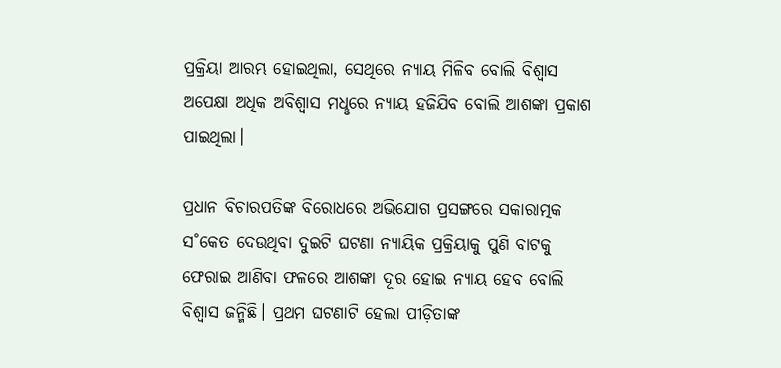ପ୍ରକ୍ରିୟା ଆରମ୍ଭ ହୋଇଥିଲା, ସେଥିରେ ନ୍ୟାୟ ମିଳିବ ବୋଲି ବିଶ୍ବାସ ଅପେକ୍ଷା ଅଧିକ ଅବିଶ୍ବାସ ମଧୢରେ ନ୍ୟାୟ ହଜିଯିବ ବୋଲି ଆଶଙ୍କା ପ୍ରକାଶ ପାଇଥିଲା।

ପ୍ରଧାନ ବିଚାରପତିଙ୍କ ବିରୋଧରେ ଅଭିଯୋଗ ପ୍ରସଙ୍ଗରେ ସକାରାତ୍ମକ ସ˚କେତ ଦେଉଥିବା ଦୁଇଟି ଘଟଣା ନ୍ୟାୟିକ ପ୍ରକ୍ରିୟାକୁ ପୁଣି ବାଟକୁ ଫେରାଇ ଆଣିବା ଫଳରେ ଆଶଙ୍କା ଦୂର ହୋଇ ନ୍ୟାୟ ହେବ ବୋଲି ବିଶ୍ବାସ ଜନ୍ମିଛି। ପ୍ରଥମ ଘଟଣାଟି ହେଲା ପୀଡ଼ିତାଙ୍କ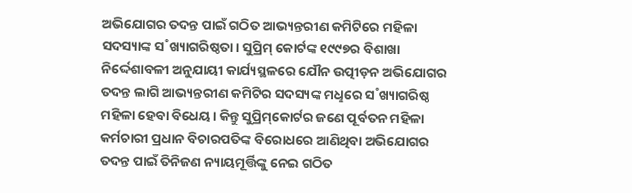ଅଭିଯୋଗର ତଦନ୍ତ ପାଇଁ ଗଠିତ ଆଭ୍ୟନ୍ତରୀଣ କମିଟିରେ ମହିଳା ସଦସ୍ୟାଙ୍କ ସ˚ଖ୍ୟାଗରିଷ୍ଠତା। ସୁପ୍ରିମ୍‌ କୋର୍ଟଙ୍କ ୧୯୯୭ର ବିଶାଖା ନିର୍ଦ୍ଦେଶାବଳୀ ଅନୁଯାୟୀ କାର୍ଯ୍ୟସ୍ଥଳରେ ଯୌନ ଉତ୍ପୀଡ଼ନ ଅଭିଯୋଗର ତଦନ୍ତ ଲାଗି ଆଭ୍ୟନ୍ତରୀଣ କମିଟିର ସଦସ୍ୟଙ୍କ ମଧୢରେ ସ˚ଖ୍ୟାଗରିଷ୍ଠ ମହିଳା ହେବା ବିଧେୟ। କିନ୍ତୁ ସୁପ୍ରିମ୍‌କୋର୍ଟର ଜଣେ ପୂର୍ବତନ ମହିଳା କର୍ମଚାରୀ ପ୍ରଧାନ ବିଚାରପତିଙ୍କ ବିରୋଧରେ ଆଣିଥିବା ଅଭିଯୋଗର ତଦନ୍ତ ପାଇଁ ତିନିଜଣ ନ୍ୟାୟମୂର୍ତ୍ତିଙ୍କୁ ନେଇ ଗଠିତ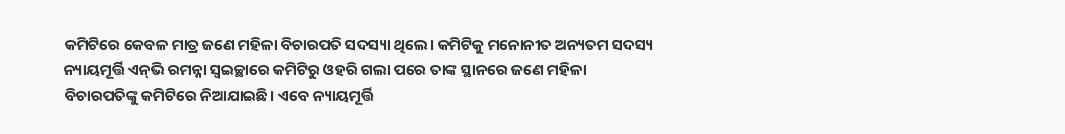କମିଟିରେ କେବଳ ମାତ୍ର ଜଣେ ମହିଳା ବିଚାରପତି ସଦସ୍ୟା ଥିଲେ। କମିଟିକୁ ମନୋନୀତ ଅନ୍ୟତମ ସଦସ୍ୟ ନ୍ୟାୟମୂର୍ତ୍ତି ଏନ୍‌ଭି ରମନ୍ନା ସ୍ବଇଚ୍ଛାରେ କମିଟିରୁ ଓହରି ଗଲା ପରେ ତାଙ୍କ ସ୍ଥାନରେ ଜଣେ ମହିଳା ବିଚାରପତିଙ୍କୁ କମିଟିରେ ନିଆଯାଇଛି। ଏବେ ନ୍ୟାୟମୂର୍ତ୍ତି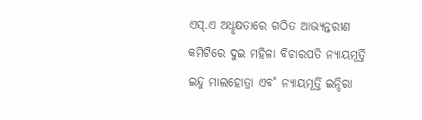ଏସ୍‌.ଏ ଅଧୢକ୍ଷତାରେ ଗଠିତ ଆଭ୍ୟନ୍ତରୀଣ କମିଟିରେ ଦୁଇ ମହିଳା ବିଚାରପତି ନ୍ୟାୟମୂର୍ତ୍ତି ଇନ୍ଦୁ ମାଲହୋତ୍ରା ଏବ˚ ନ୍ୟାୟମୂର୍ତ୍ତି ଇନ୍ଦିରା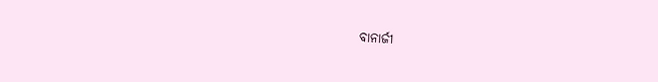ବାନାର୍ଜୀ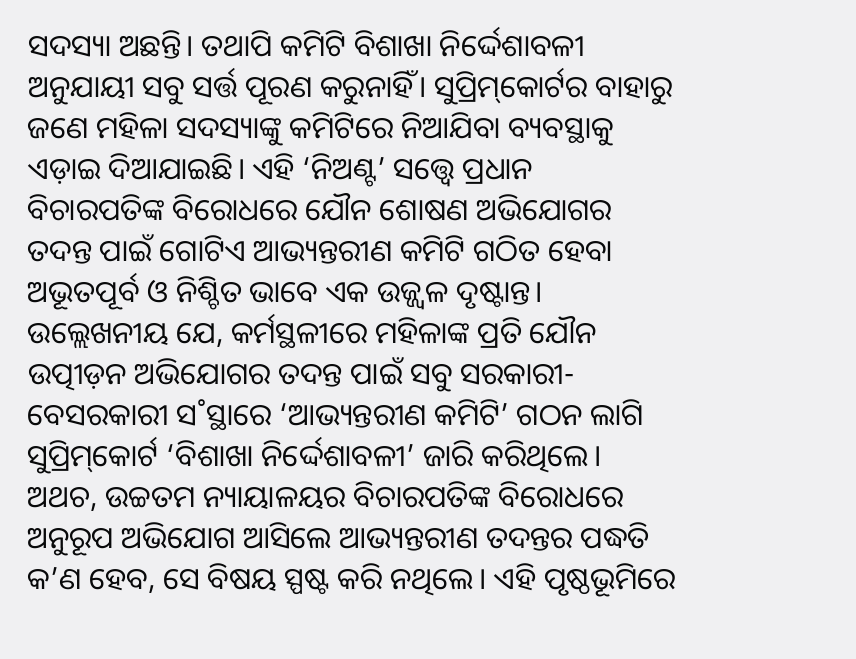ସଦସ୍ୟା ଅଛନ୍ତି। ତଥାପି କମିଟି ବିଶାଖା ନିର୍ଦ୍ଦେଶାବଳୀ ଅନୁଯାୟୀ ସବୁ ସର୍ତ୍ତ ପୂରଣ କରୁନାହିଁ। ସୁପ୍ରିମ୍‌କୋର୍ଟର ବାହାରୁ ଜଣେ ମହିଳା ସଦସ୍ୟାଙ୍କୁ କମିଟିରେ ନିଆଯିବା ବ୍ୟବସ୍ଥାକୁ ଏଡ଼ାଇ ଦିଆଯାଇଛି। ଏହି ‘ନିଅଣ୍ଟ’ ସତ୍ତ୍ବେ ପ୍ରଧାନ ବିଚାରପତିଙ୍କ ବିରୋଧରେ ଯୌନ ଶୋଷଣ ଅଭିଯୋଗର ତଦନ୍ତ ପାଇଁ ଗୋଟିଏ ଆଭ୍ୟନ୍ତରୀଣ କମିଟି ଗଠିତ ହେବା ଅଭୂତପୂର୍ବ ଓ ନିଶ୍ଚିତ ଭାବେ ଏକ ଉଜ୍ଜ୍ବଳ ଦୃଷ୍ଟାନ୍ତ। ଉଲ୍ଲେଖନୀୟ ଯେ, କର୍ମସ୍ଥଳୀରେ ମହିଳାଙ୍କ ପ୍ରତି ଯୌନ ଉତ୍ପୀଡ଼ନ ଅଭିଯୋଗର ତଦନ୍ତ ପାଇଁ ସବୁ ସରକାରୀ- ବେସରକାରୀ ସ˚ସ୍ଥାରେ ‘ଆଭ୍ୟନ୍ତରୀଣ କମିଟି’ ଗଠନ ଲାଗି ସୁପ୍ରିମ୍‌କୋର୍ଟ ‘ବିଶାଖା ନିର୍ଦ୍ଦେଶାବଳୀ’ ଜାରି କରିଥିଲେ। ଅଥଚ, ଉଚ୍ଚତମ ନ୍ୟାୟାଳୟର ବିଚାରପତିଙ୍କ ବିରୋଧରେ ଅନୁରୂପ ଅଭିଯୋଗ ଆସିଲେ ଆଭ୍ୟନ୍ତରୀଣ ତଦନ୍ତର ପଦ୍ଧତି କ’ଣ ହେବ, ସେ ବିଷୟ ସ୍ପଷ୍ଟ କରି ନଥିଲେ। ଏହି ପୃଷ୍ଠଭୂମିରେ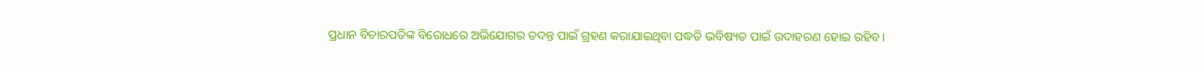ପ୍ରଧାନ ବିଚାରପତିଙ୍କ ବିରୋଧରେ ଅଭିଯୋଗର ତଦନ୍ତ ପାଇଁ ଗ୍ରହଣ କରାଯାଇଥିବା ପଦ୍ଧତି ଭବିଷ୍ୟତ ପାଇଁ ଉଦାହରଣ ହୋଇ ରହିବ।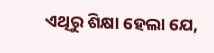ଏଥିରୁ ଶିକ୍ଷା ହେଲା ଯେ,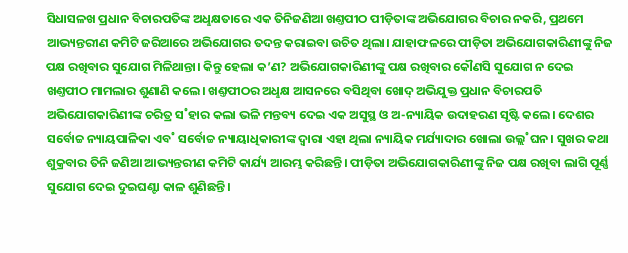ସିଧାସଳଖ ପ୍ରଧାନ ବିଚାରପତିଙ୍କ ଅଧୢକ୍ଷତାରେ ଏକ ତିନିଜଣିଆ ଖଣ୍ତପୀଠ ପୀଡ଼ିତାଙ୍କ ଅଭିଯୋଗର ବିଚାର ନକରି, ପ୍ରଥମେ ଆଭ୍ୟନ୍ତରୀଣ କମିଟି ଜରିଆରେ ଅଭିଯୋଗର ତଦନ୍ତ କରାଇବା ଉଚିତ ଥିଲା। ଯାହାଫଳରେ ପୀଡ଼ିତା ଅଭିଯୋଗକାରିଣୀଙ୍କୁ ନିଜ ପକ୍ଷ ରଖିବାର ସୁଯୋଗ ମିଳିଥାନ୍ତା। କିନ୍ତୁ ହେଲା କ’ଣ? ଅଭିଯୋଗକାରିଣୀଙ୍କୁ ପକ୍ଷ ରଖିବାର କୌଣସି ସୁଯୋଗ ନ ଦେଇ ଖଣ୍ତପୀଠ ମାମଲାର ଶୁଣାଣି କଲେ। ଖଣ୍ତପୀଠର ଅଧୢକ୍ଷ ଆସନରେ ବସିଥିବା ଖୋଦ୍‌ ଅଭିଯୁକ୍ତ ପ୍ରଧାନ ବିଚାରପତି ଅଭିଯୋଗକାରିଣୀଙ୍କ ଚରିତ୍ର ସ˚ହାର କଲା ଭଳି ମନ୍ତବ୍ୟ ଦେଇ ଏକ ଅସୁସ୍ଥ ଓ ଅ-ନ୍ୟାୟିକ ଉଦାହରଣ ସୃଷ୍ଟି କଲେ। ଦେଶର ସର୍ବୋଚ୍ଚ ନ୍ୟାୟପାଳିକା ଏବ˚ ସର୍ବୋଚ୍ଚ ନ୍ୟାୟାଧିକାରୀଙ୍କ ଦ୍ବାରା ଏହା ଥିଲା ନ୍ୟାୟିକ ମର୍ଯ୍ୟାଦାର ଖୋଲା ଉଲ୍ଲ˚ଘନ। ସୁଖର କଥା ଶୁକ୍ରବାର ତିନି ଜଣିଆ ଆଭ୍ୟନ୍ତରୀଣ କମିଟି କାର୍ଯ୍ୟ ଆରମ୍ଭ କରିଛନ୍ତି। ପୀଡ଼ିତା ଅଭିଯୋଗକାରିଣୀଙ୍କୁ ନିଜ ପକ୍ଷ ରଖିବା ଲାଗି ପୂର୍ଣ୍ଣ ସୁଯୋଗ ଦେଇ ଦୁଇଘଣ୍ଟା କାଳ ଶୁଣିଛନ୍ତି।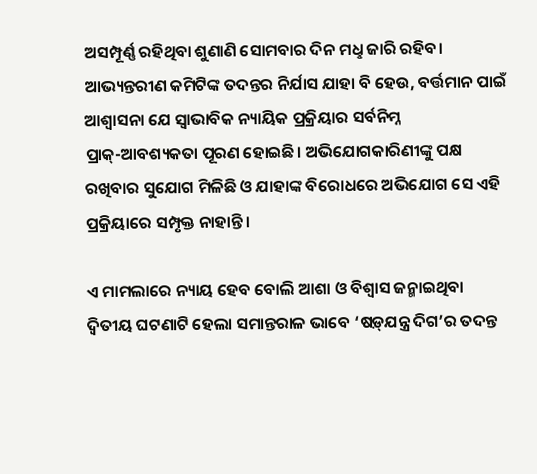ଅସମ୍ପୂର୍ଣ୍ଣ ରହିଥିବା ଶୁଣାଣି ସୋମବାର ଦିନ ମଧୢ ଜାରି ରହିବ। ଆଭ୍ୟନ୍ତରୀଣ କମିଟିଙ୍କ ତଦନ୍ତର ନିର୍ଯାସ ଯାହା ବି ହେଉ, ବର୍ତ୍ତମାନ ପାଇଁ ଆଶ୍ବାସନା ଯେ ସ୍ବାଭାବିକ ନ୍ୟାୟିକ ପ୍ରକ୍ରିୟାର ସର୍ବନିମ୍ନ ପ୍ରାକ୍‌-ଆବଶ୍ୟକତା ପୂରଣ ହୋଇଛି। ଅଭିଯୋଗକାରିଣୀଙ୍କୁ ପକ୍ଷ ରଖିବାର ସୁଯୋଗ ମିଳିଛି ଓ ଯାହାଙ୍କ ବିରୋଧରେ ଅଭିଯୋଗ ସେ ଏହି ପ୍ରକ୍ରିୟାରେ ସମ୍ପୃକ୍ତ ନାହାନ୍ତି।

ଏ ମାମଲାରେ ନ୍ୟାୟ ହେବ ବୋଲି ଆଶା ଓ ବିଶ୍ବାସ ଜନ୍ମାଇଥିବା ଦ୍ବିତୀୟ ଘଟଣାଟି ହେଲା ସମାନ୍ତରାଳ ଭାବେ ‘ଷଡ଼୍‌ଯନ୍ତ୍ର ଦିଗ’ର ତଦନ୍ତ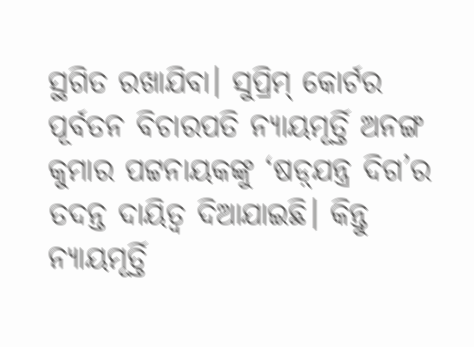ସ୍ଥଗିତ ରଖାଯିବା। ସୁପ୍ରିମ୍‌ କୋର୍ଟର ପୂର୍ବତନ ବିଚାରପତି ନ୍ୟାୟମୂର୍ତ୍ତି ଅନଙ୍ଗ କୁମାର ପଟ୍ଟନାୟକଙ୍କୁ ‘ଷଡ଼୍‌ଯନ୍ତ୍ର ଦିଗ’ର ତଦନ୍ତ ଦାୟିତ୍ବ ଦିଆଯାଇଛି। କିନ୍ତୁ ନ୍ୟାୟମୂର୍ତ୍ତି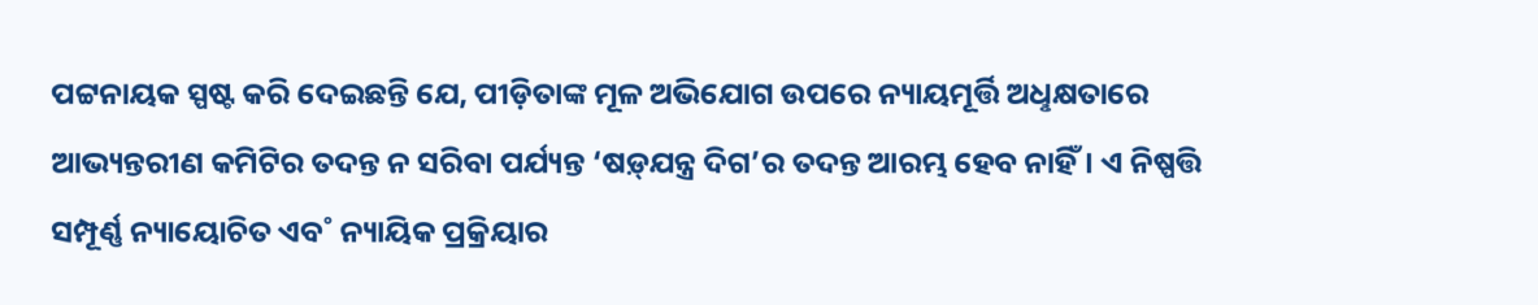ପଟ୍ଟନାୟକ ସ୍ପଷ୍ଟ କରି ଦେଇଛନ୍ତି ଯେ, ପୀଡ଼ିତାଙ୍କ ମୂଳ ଅଭିଯୋଗ ଉପରେ ନ୍ୟାୟମୂର୍ତ୍ତି ଅଧୢକ୍ଷତାରେ ଆଭ୍ୟନ୍ତରୀଣ କମିଟିର ତଦନ୍ତ ନ ସରିବା ପର୍ଯ୍ୟନ୍ତ ‘ଷଡ଼୍‌ଯନ୍ତ୍ର ଦିଗ’ର ତଦନ୍ତ ଆରମ୍ଭ ହେବ ନାହିଁ। ଏ ନିଷ୍ପତ୍ତି ସମ୍ପୂର୍ଣ୍ଣ ନ୍ୟାୟୋଚିତ ଏବ˚ ନ୍ୟାୟିକ ପ୍ରକ୍ରିୟାର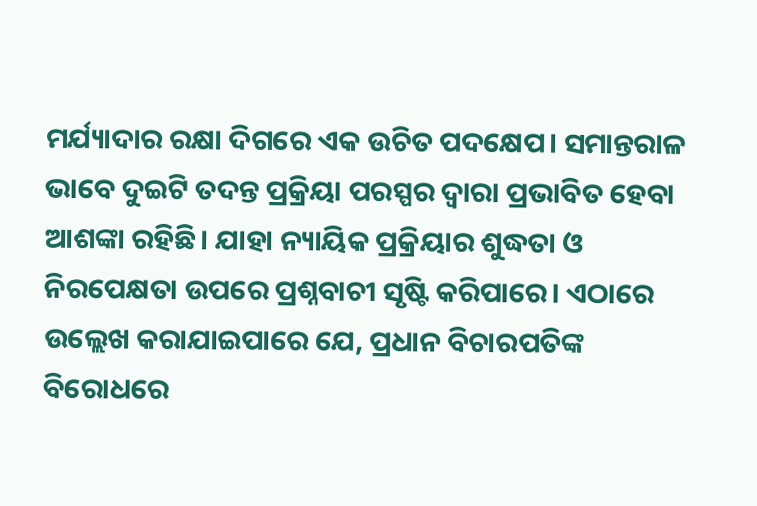ମର୍ଯ୍ୟାଦାର ରକ୍ଷା ଦିଗରେ ଏକ ଉଚିତ ପଦକ୍ଷେପ। ସମାନ୍ତରାଳ ଭାବେ ଦୁଇଟି ତଦନ୍ତ ପ୍ରକ୍ରିୟା ପରସ୍ପର ଦ୍ବାରା ପ୍ରଭାବିତ ହେବା ଆଶଙ୍କା ରହିଛି। ଯାହା ନ୍ୟାୟିକ ପ୍ରକ୍ରିୟାର ଶୁଦ୍ଧତା ଓ ନିରପେକ୍ଷତା ଉପରେ ପ୍ରଶ୍ନବାଚୀ ସୃଷ୍ଟି କରିପାରେ। ଏଠାରେ ଉଲ୍ଲେଖ କରାଯାଇପାରେ ଯେ, ପ୍ରଧାନ ବିଚାରପତିଙ୍କ ବିରୋଧରେ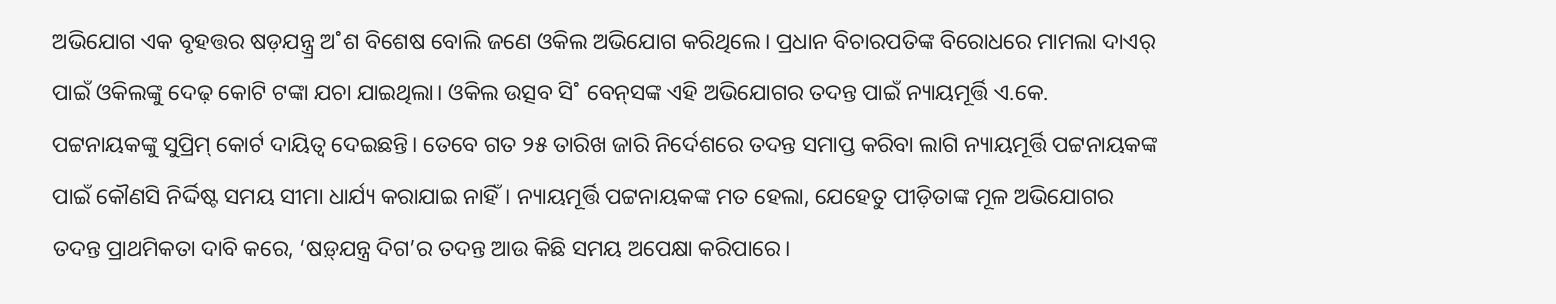ଅଭିଯୋଗ ଏକ ବୃହତ୍ତର ଷଡ଼ଯନ୍ତ୍ର୍ର ଅ˚ଶ ବିଶେଷ ବୋଲି ଜଣେ ଓକିଲ ଅଭିଯୋଗ କରିଥିଲେ। ପ୍ରଧାନ ବିଚାରପତିଙ୍କ ବିରୋଧରେ ମାମଲା ଦାଏର‌୍‌ ପାଇଁ ଓକିଲଙ୍କୁ ଦେଢ଼ କୋଟି ଟଙ୍କା ଯଚା ଯାଇଥିଲା। ଓକିଲ ଉତ୍ସବ ସି˚ ବେନ୍‌ସଙ୍କ ଏହି ଅଭିଯୋଗର ତଦନ୍ତ ପାଇଁ ନ୍ୟାୟମୂର୍ତ୍ତି ଏ.କେ. ପଟ୍ଟନାୟକଙ୍କୁ ସୁପ୍ରିମ୍‌ କୋର୍ଟ ଦାୟିତ୍ବ ଦେଇଛନ୍ତି। ତେବେ ଗତ ୨୫ ତାରିଖ ଜାରି ନିର୍ଦେଶରେ ତଦନ୍ତ ସମାପ୍ତ କରିବା ଲାଗି ନ୍ୟାୟମୂର୍ତ୍ତି ପଟ୍ଟନାୟକଙ୍କ ପାଇଁ କୌଣସି ନିର୍ଦ୍ଦିଷ୍ଟ ସମୟ ସୀମା ଧାର୍ଯ୍ୟ କରାଯାଇ ନାହିଁ। ନ୍ୟାୟମୂର୍ତ୍ତି ପଟ୍ଟନାୟକଙ୍କ ମତ ହେଲା, ଯେହେତୁ ପୀଡ଼ିତାଙ୍କ ମୂଳ ଅଭିଯୋଗର ତଦନ୍ତ ପ୍ରାଥମିକତା ଦାବି କରେ, ‘ଷଡ଼୍‌ଯନ୍ତ୍ର ଦିଗ’ର ତଦନ୍ତ ଆଉ କିଛି ସମୟ ଅପେକ୍ଷା କରିପାରେ।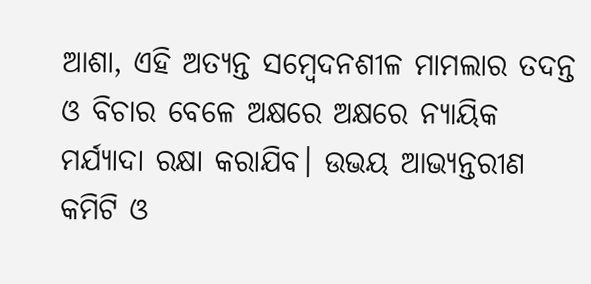ଆଶା, ଏହି ଅତ୍ୟନ୍ତ ସମ୍ବେଦନଶୀଳ ମାମଲାର ତଦନ୍ତ ଓ ବିଚାର ବେଳେ ଅକ୍ଷରେ ଅକ୍ଷରେ ନ୍ୟାୟିକ ମର୍ଯ୍ୟାଦା ରକ୍ଷା କରାଯିବ। ଉଭୟ ଆଭ୍ୟନ୍ତରୀଣ କମିଟି ଓ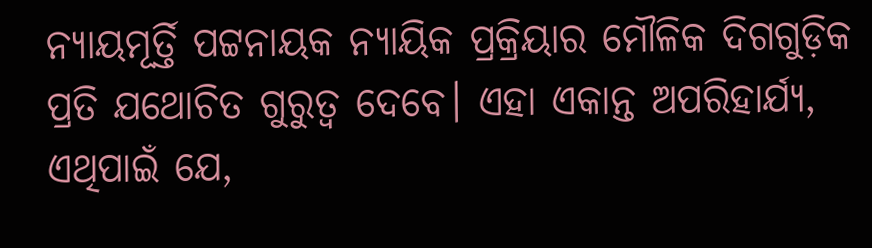ନ୍ୟାୟମୂର୍ତ୍ତି ପଟ୍ଟନାୟକ ନ୍ୟାୟିକ ପ୍ରକ୍ରିୟାର ମୌଳିକ ଦିଗଗୁଡ଼ିକ ପ୍ରତି ଯଥୋଚିତ ଗୁରୁତ୍ବ ଦେବେ। ଏହା ଏକାନ୍ତ ଅପରିହାର୍ଯ୍ୟ, ଏଥିପାଇଁ ଯେ,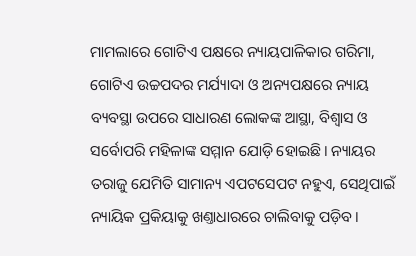ମାମଲାରେ ଗୋଟିଏ ପକ୍ଷରେ ନ୍ୟାୟପାଳିକାର ଗରିମା, ଗୋଟିଏ ଉଚ୍ଚପଦର ମର୍ଯ୍ୟାଦା ଓ ଅନ୍ୟପକ୍ଷରେ ନ୍ୟାୟ ବ୍ୟବସ୍ଥା ଉପରେ ସାଧାରଣ ଲୋକଙ୍କ ଆସ୍ଥା, ବିଶ୍ବାସ ଓ ସର୍ବୋପରି ମହିଳାଙ୍କ ସମ୍ମାନ ଯୋଡ଼ି ହୋଇଛି। ନ୍ୟାୟର ତରାଜୁ ଯେମିତି ସାମାନ୍ୟ ଏପଟସେପଟ ନହୁଏ, ସେଥିପାଇଁ ନ୍ୟାୟିକ ପ୍ରକିୟାକୁ ଖଣ୍ତାଧାରରେ ଚାଲିବାକୁ ପଡ଼ିବ।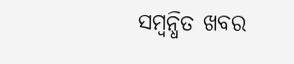ସମ୍ବନ୍ଧିତ ଖବର